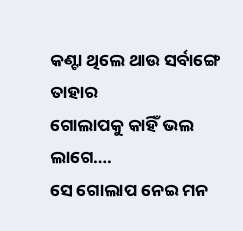କଣ୍ଟା ଥିଲେ ଥାଉ ସର୍ବାଙ୍ଗେ ତାହାର
ଗୋଲାପକୁ କାହିଁ ଭଲ ଲାଗେ….
ସେ ଗୋଲାପ ନେଇ ମନ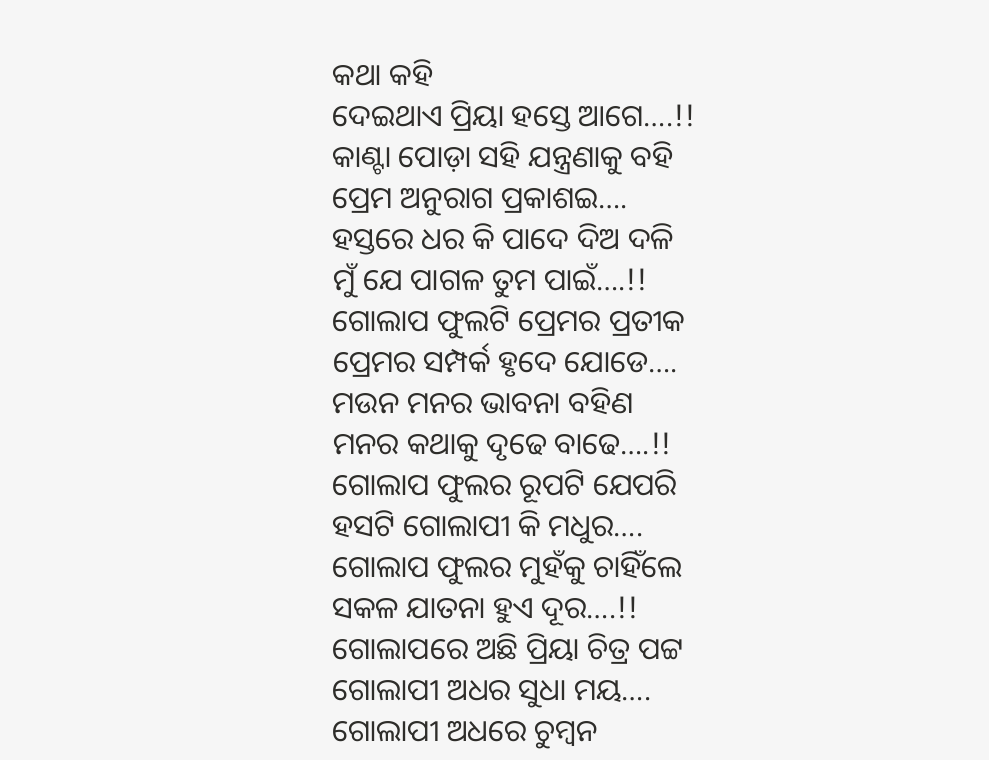କଥା କହି
ଦେଇଥାଏ ପ୍ରିୟା ହସ୍ତେ ଆଗେ….!!
କାଣ୍ଟା ପୋଡ଼ା ସହି ଯନ୍ତ୍ରଣାକୁ ବହି
ପ୍ରେମ ଅନୁରାଗ ପ୍ରକାଶଇ….
ହସ୍ତରେ ଧର କି ପାଦେ ଦିଅ ଦଳି
ମୁଁ ଯେ ପାଗଳ ତୁମ ପାଇଁ….!!
ଗୋଲାପ ଫୁଲଟି ପ୍ରେମର ପ୍ରତୀକ
ପ୍ରେମର ସମ୍ପର୍କ ହୃଦେ ଯୋଡେ….
ମଉନ ମନର ଭାବନା ବହିଣ
ମନର କଥାକୁ ଦୃଢେ ବାଢେ….!!
ଗୋଲାପ ଫୁଲର ରୂପଟି ଯେପରି
ହସଟି ଗୋଲାପୀ କି ମଧୁର….
ଗୋଲାପ ଫୁଲର ମୁହଁକୁ ଚାହିଁଲେ
ସକଳ ଯାତନା ହୁଏ ଦୂର….!!
ଗୋଲାପରେ ଅଛି ପ୍ରିୟା ଚିତ୍ର ପଟ୍ଟ
ଗୋଲାପୀ ଅଧର ସୁଧା ମୟ….
ଗୋଲାପୀ ଅଧରେ ଚୁମ୍ବନ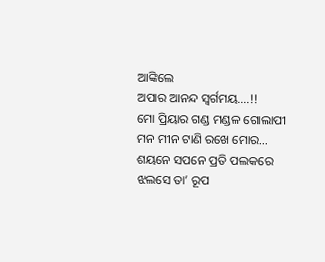ଆଙ୍କିଲେ
ଅପାର ଆନନ୍ଦ ସ୍ବର୍ଗମୟ….!!
ମୋ ପ୍ରିୟାର ଗଣ୍ଡ ମଣ୍ଡଳ ଗୋଲାପୀ
ମନ ମୀନ ଟାଣି ରଖେ ମୋର…
ଶୟନେ ସପନେ ପ୍ରତି ପଲକରେ
ଝଲସେ ତା’ ରୂପ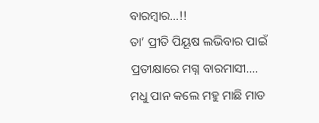ବାରମ୍ବାର…!!
ତା’ ପ୍ରୀତି ପିୟୂଷ ଲଭିବାର ପାଇଁ
ପ୍ରତୀକ୍ଷାରେ ମଗ୍ନ ବାରମାସୀ….
ମଧୁ ପାନ କଲେ ମହୁ ମାଛି ମାଡ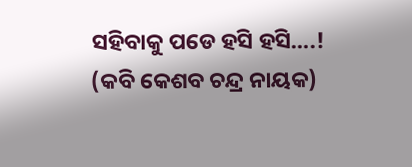ସହିବାକୁ ପଡେ ହସି ହସି….!
(କବି କେଶବ ଚନ୍ଦ୍ର ନାୟକ)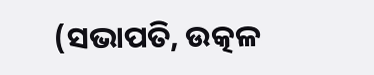(ସଭାପତି, ଉତ୍କଳ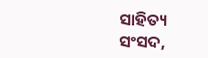ସାହିତ୍ୟ ସଂସଦ,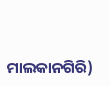ମାଲକାନଗିରି)